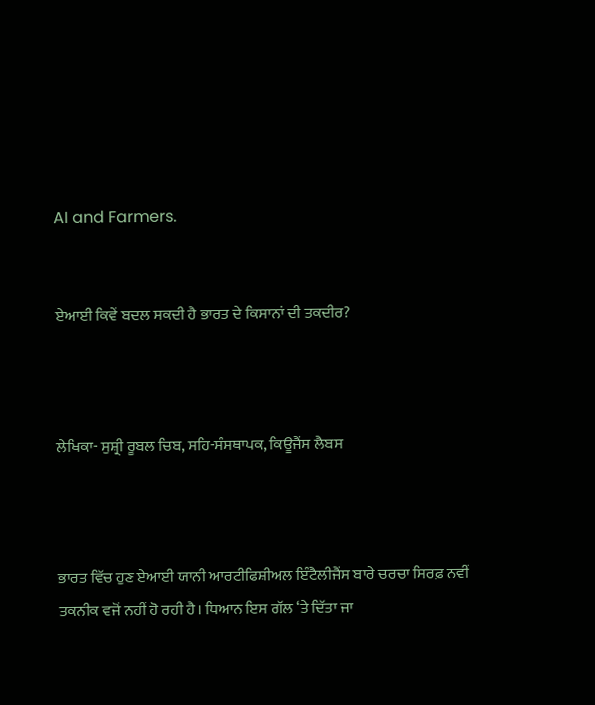AI and Farmers.


ਏਆਈ ਕਿਵੇਂ ਬਦਲ ਸਕਦੀ ਹੈ ਭਾਰਤ ਦੇ ਕਿਸਾਨਾਂ ਦੀ ਤਕਦੀਰ?



ਲੇਖਿਕਾ- ਸੁਸ਼੍ਰੀ ਰੂਬਲ ਚਿਬ, ਸਹਿ-ਸੰਸਥਾਪਕ, ਕਿਊਜੈਂਸ ਲੈਬਸ



ਭਾਰਤ ਵਿੱਚ ਹੁਣ ਏਆਈ ਯਾਨੀ ਆਰਟੀਫਿਸ਼ੀਅਲ ਇੰਟੈਲੀਜੈਂਸ ਬਾਰੇ ਚਰਚਾ ਸਿਰਫ਼ ਨਵੀਂ ਤਕਨੀਕ ਵਜੋਂ ਨਹੀਂ ਹੋ ਰਹੀ ਹੈ। ਧਿਆਨ ਇਸ ਗੱਲ ‘ਤੇ ਦਿੱਤਾ ਜਾ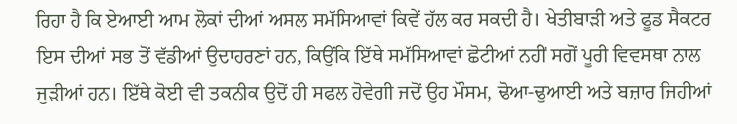ਰਿਹਾ ਹੈ ਕਿ ਏਆਈ ਆਮ ਲੋਕਾਂ ਦੀਆਂ ਅਸਲ ਸਮੱਸਿਆਵਾਂ ਕਿਵੇਂ ਹੱਲ ਕਰ ਸਕਦੀ ਹੈ। ਖੇਤੀਬਾੜੀ ਅਤੇ ਫੂਡ ਸੈਕਟਰ ਇਸ ਦੀਆਂ ਸਭ ਤੋਂ ਵੱਡੀਆਂ ਉਦਾਹਰਣਾਂ ਹਨ, ਕਿਉਂਕਿ ਇੱਥੇ ਸਮੱਸਿਆਵਾਂ ਛੋਟੀਆਂ ਨਹੀਂ ਸਗੋਂ ਪੂਰੀ ਵਿਵਸਥਾ ਨਾਲ ਜੁੜੀਆਂ ਹਨ। ਇੱਥੇ ਕੋਈ ਵੀ ਤਕਨੀਕ ਉਦੋਂ ਹੀ ਸਫਲ ਹੋਵੇਗੀ ਜਦੋਂ ਉਹ ਮੌਸਮ, ਢੋਆ-ਢੁਆਈ ਅਤੇ ਬਜ਼ਾਰ ਜਿਹੀਆਂ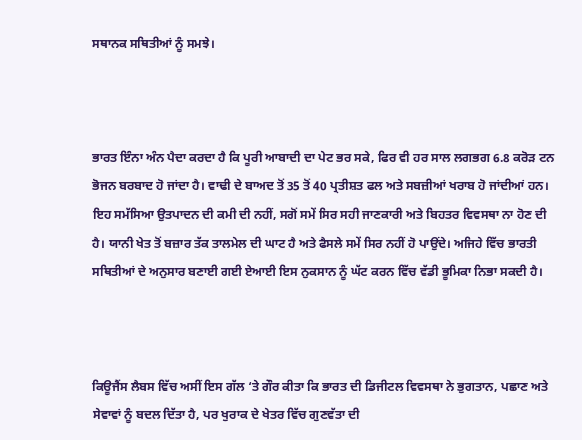ਸਥਾਨਕ ਸਥਿਤੀਆਂ ਨੂੰ ਸਮਝੇ।



ਭਾਰਤ ਇੰਨਾ ਅੰਨ ਪੈਦਾ ਕਰਦਾ ਹੈ ਕਿ ਪੂਰੀ ਆਬਾਦੀ ਦਾ ਪੇਟ ਭਰ ਸਕੇ, ਫਿਰ ਵੀ ਹਰ ਸਾਲ ਲਗਭਗ 6.8 ਕਰੋੜ ਟਨ ਭੋਜਨ ਬਰਬਾਦ ਹੋ ਜਾਂਦਾ ਹੈ। ਵਾਢੀ ਦੇ ਬਾਅਦ ਤੋਂ 35 ਤੋਂ 40 ਪ੍ਰਤੀਸ਼ਤ ਫਲ ਅਤੇ ਸਬਜ਼ੀਆਂ ਖਰਾਬ ਹੋ ਜਾਂਦੀਆਂ ਹਨ। ਇਹ ਸਮੱਸਿਆ ਉਤਪਾਦਨ ਦੀ ਕਮੀ ਦੀ ਨਹੀਂ, ਸਗੋਂ ਸਮੇਂ ਸਿਰ ਸਹੀ ਜਾਣਕਾਰੀ ਅਤੇ ਬਿਹਤਰ ਵਿਵਸਥਾ ਨਾ ਹੋਣ ਦੀ ਹੈ। ਯਾਨੀ ਖੇਤ ਤੋਂ ਬਜ਼ਾਰ ਤੱਕ ਤਾਲਮੇਲ ਦੀ ਘਾਟ ਹੈ ਅਤੇ ਫੈਸਲੇ ਸਮੇਂ ਸਿਰ ਨਹੀਂ ਹੋ ਪਾਉਂਦੇ। ਅਜਿਹੇ ਵਿੱਚ ਭਾਰਤੀ ਸਥਿਤੀਆਂ ਦੇ ਅਨੁਸਾਰ ਬਣਾਈ ਗਈ ਏਆਈ ਇਸ ਨੁਕਸਾਨ ਨੂੰ ਘੱਟ ਕਰਨ ਵਿੱਚ ਵੱਡੀ ਭੂਮਿਕਾ ਨਿਭਾ ਸਕਦੀ ਹੈ।



ਕਿਊਜੈਂਸ ਲੈਬਸ ਵਿੱਚ ਅਸੀਂ ਇਸ ਗੱਲ ‘ਤੇ ਗੌਰ ਕੀਤਾ ਕਿ ਭਾਰਤ ਦੀ ਡਿਜੀਟਲ ਵਿਵਸਥਾ ਨੇ ਭੁਗਤਾਨ, ਪਛਾਣ ਅਤੇ ਸੇਵਾਵਾਂ ਨੂੰ ਬਦਲ ਦਿੱਤਾ ਹੈ, ਪਰ ਖੁਰਾਕ ਦੇ ਖੇਤਰ ਵਿੱਚ ਗੁਣਵੱਤਾ ਦੀ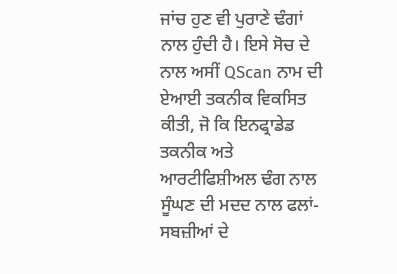ਜਾਂਚ ਹੁਣ ਵੀ ਪੁਰਾਣੇ ਢੰਗਾਂ ਨਾਲ ਹੁੰਦੀ ਹੈ। ਇਸੇ ਸੋਚ ਦੇ ਨਾਲ ਅਸੀਂ QScan ਨਾਮ ਦੀ ਏਆਈ ਤਕਨੀਕ ਵਿਕਸਿਤ ਕੀਤੀ, ਜੋ ਕਿ ਇਨਫ੍ਰਾਡੇਡ ਤਕਨੀਕ ਅਤੇ ਆਰਟੀਫਿਸ਼ੀਅਲ ਢੰਗ ਨਾਲ ਸੂੰਘਣ ਦੀ ਮਦਦ ਨਾਲ ਫਲਾਂ-ਸਬਜ਼ੀਆਂ ਦੇ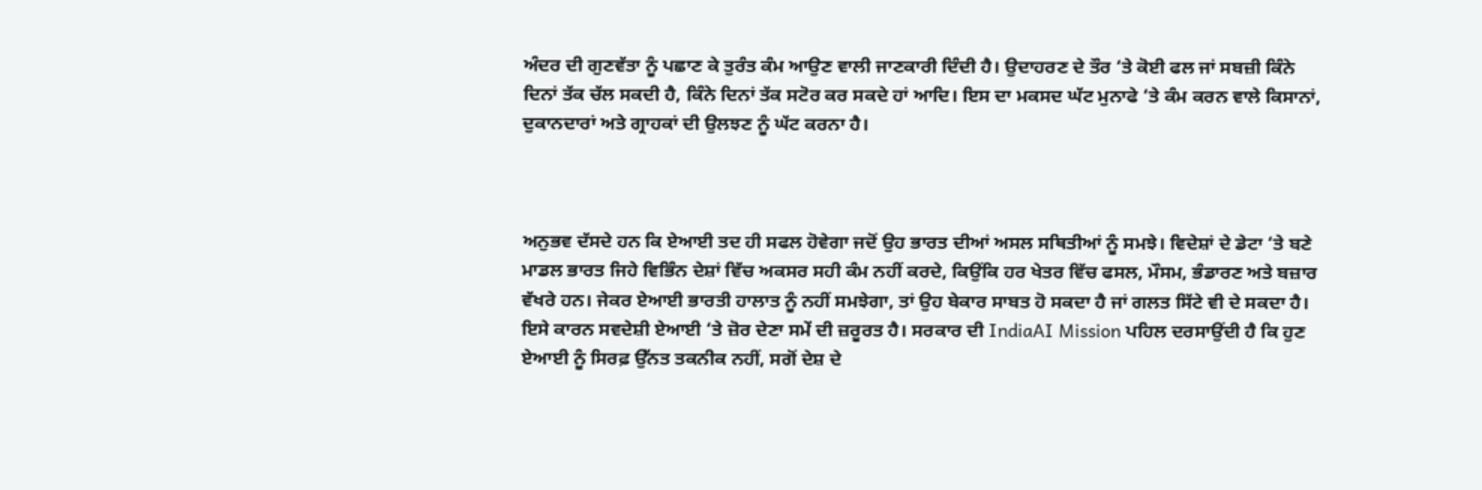ਅੰਦਰ ਦੀ ਗੁਣਵੱਤਾ ਨੂੰ ਪਛਾਣ ਕੇ ਤੁਰੰਤ ਕੰਮ ਆਉਣ ਵਾਲੀ ਜਾਣਕਾਰੀ ਦਿੰਦੀ ਹੈ। ਉਦਾਹਰਣ ਦੇ ਤੌਰ ‘ਤੇ ਕੋਈ ਫਲ ਜਾਂ ਸਬਜ਼ੀ ਕਿੰਨੇ ਦਿਨਾਂ ਤੱਕ ਚੱਲ ਸਕਦੀ ਹੈ, ਕਿੰਨੇ ਦਿਨਾਂ ਤੱਕ ਸਟੋਰ ਕਰ ਸਕਦੇ ਹਾਂ ਆਦਿ। ਇਸ ਦਾ ਮਕਸਦ ਘੱਟ ਮੁਨਾਫੇ ‘ਤੇ ਕੰਮ ਕਰਨ ਵਾਲੇ ਕਿਸਾਨਾਂ, ਦੁਕਾਨਦਾਰਾਂ ਅਤੇ ਗ੍ਰਾਹਕਾਂ ਦੀ ਉਲਝਣ ਨੂੰ ਘੱਟ ਕਰਨਾ ਹੈ।



ਅਨੁਭਵ ਦੱਸਦੇ ਹਨ ਕਿ ਏਆਈ ਤਦ ਹੀ ਸਫਲ ਹੋਵੇਗਾ ਜਦੋਂ ਉਹ ਭਾਰਤ ਦੀਆਂ ਅਸਲ ਸਥਿਤੀਆਂ ਨੂੰ ਸਮਝੇ। ਵਿਦੇਸ਼ਾਂ ਦੇ ਡੇਟਾ ‘ਤੇ ਬਣੇ ਮਾਡਲ ਭਾਰਤ ਜਿਹੇ ਵਿਭਿੰਨ ਦੇਸ਼ਾਂ ਵਿੱਚ ਅਕਸਰ ਸਹੀ ਕੰਮ ਨਹੀਂ ਕਰਦੇ, ਕਿਉਂਕਿ ਹਰ ਖੇਤਰ ਵਿੱਚ ਫਸਲ, ਮੌਸਮ, ਭੰਡਾਰਣ ਅਤੇ ਬਜ਼ਾਰ ਵੱਖਰੇ ਹਨ। ਜੇਕਰ ਏਆਈ ਭਾਰਤੀ ਹਾਲਾਤ ਨੂੰ ਨਹੀਂ ਸਮਝੇਗਾ, ਤਾਂ ਉਹ ਬੇਕਾਰ ਸਾਬਤ ਹੋ ਸਕਦਾ ਹੈ ਜਾਂ ਗਲਤ ਸਿੱਟੇ ਵੀ ਦੇ ਸਕਦਾ ਹੈ। ਇਸੇ ਕਾਰਨ ਸਵਦੇਸ਼ੀ ਏਆਈ ‘ਤੇ ਜ਼ੋਰ ਦੇਣਾ ਸਮੇਂ ਦੀ ਜ਼ਰੂਰਤ ਹੈ। ਸਰਕਾਰ ਦੀ IndiaAI Mission ਪਹਿਲ ਦਰਸਾਉਂਦੀ ਹੈ ਕਿ ਹੁਣ ਏਆਈ ਨੂੰ ਸਿਰਫ਼ ਉੱਨਤ ਤਕਨੀਕ ਨਹੀਂ, ਸਗੋਂ ਦੇਸ਼ ਦੇ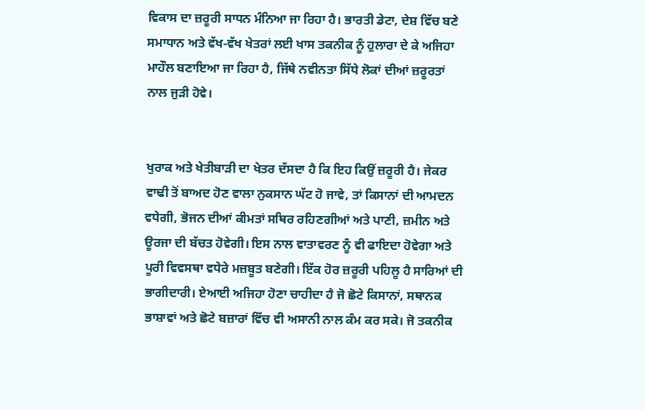ਵਿਕਾਸ ਦਾ ਜ਼ਰੂਰੀ ਸਾਧਨ ਮੰਨਿਆ ਜਾ ਰਿਹਾ ਹੈ। ਭਾਰਤੀ ਡੇਟਾ, ਦੇਸ਼ ਵਿੱਚ ਬਣੇ ਸਮਾਧਾਨ ਅਤੇ ਵੱਖ-ਵੱਖ ਖੇਤਰਾਂ ਲਈ ਖਾਸ ਤਕਨੀਕ ਨੂੰ ਹੁਲਾਰਾ ਦੇ ਕੇ ਅਜਿਹਾ ਮਾਹੌਲ ਬਣਾਇਆ ਜਾ ਰਿਹਾ ਹੈ, ਜਿੱਥੇ ਨਵੀਨਤਾ ਸਿੱਧੇ ਲੋਕਾਂ ਦੀਆਂ ਜ਼ਰੂਰਤਾਂ ਨਾਲ ਜੁੜੀ ਹੋਵੇ।


ਖੁਰਾਕ ਅਤੇ ਖੇਤੀਬਾੜੀ ਦਾ ਖੇਤਰ ਦੱਸਦਾ ਹੈ ਕਿ ਇਹ ਕਿਉਂ ਜ਼ਰੂਰੀ ਹੈ। ਜੇਕਰ ਵਾਢੀ ਤੋਂ ਬਾਅਦ ਹੋਣ ਵਾਲਾ ਨੁਕਸਾਨ ਘੱਟ ਹੋ ਜਾਵੇ, ਤਾਂ ਕਿਸਾਨਾਂ ਦੀ ਆਮਦਨ ਵਧੇਗੀ, ਭੋਜਨ ਦੀਆਂ ਕੀਮਤਾਂ ਸਥਿਰ ਰਹਿਣਗੀਆਂ ਅਤੇ ਪਾਣੀ, ਜ਼ਮੀਨ ਅਤੇ ਊਰਜਾ ਦੀ ਬੱਚਤ ਹੋਵੇਗੀ। ਇਸ ਨਾਲ ਵਾਤਾਵਰਣ ਨੂੰ ਵੀ ਫਾਇਦਾ ਹੋਵੇਗਾ ਅਤੇ ਪੂਰੀ ਵਿਵਸਥਾ ਵਧੇਰੇ ਮਜ਼ਬੂਤ ਬਣੇਗੀ। ਇੱਕ ਹੋਰ ਜ਼ਰੂਰੀ ਪਹਿਲੂ ਹੈ ਸਾਰਿਆਂ ਦੀ ਭਾਗੀਦਾਰੀ। ਏਆਈ ਅਜਿਹਾ ਹੋਣਾ ਚਾਹੀਦਾ ਹੈ ਜੋ ਛੋਟੇ ਕਿਸਾਨਾਂ, ਸਥਾਨਕ ਭਾਸ਼ਾਵਾਂ ਅਤੇ ਛੋਟੇ ਬਜ਼ਾਰਾਂ ਵਿੱਚ ਵੀ ਅਸਾਨੀ ਨਾਲ ਕੰਮ ਕਰ ਸਕੇ। ਜੋ ਤਕਨੀਕ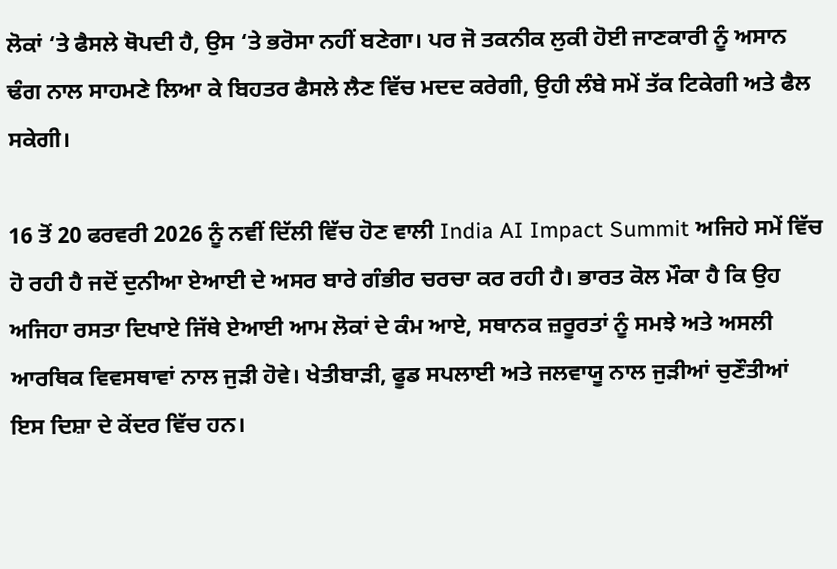ਲੋਕਾਂ ‘ਤੇ ਫੈਸਲੇ ਥੋਪਦੀ ਹੈ, ਉਸ ‘ਤੇ ਭਰੋਸਾ ਨਹੀਂ ਬਣੇਗਾ। ਪਰ ਜੋ ਤਕਨੀਕ ਲੁਕੀ ਹੋਈ ਜਾਣਕਾਰੀ ਨੂੰ ਅਸਾਨ ਢੰਗ ਨਾਲ ਸਾਹਮਣੇ ਲਿਆ ਕੇ ਬਿਹਤਰ ਫੈਸਲੇ ਲੈਣ ਵਿੱਚ ਮਦਦ ਕਰੇਗੀ, ਉਹੀ ਲੰਬੇ ਸਮੇਂ ਤੱਕ ਟਿਕੇਗੀ ਅਤੇ ਫੈਲ ਸਕੇਗੀ।

16 ਤੋਂ 20 ਫਰਵਰੀ 2026 ਨੂੰ ਨਵੀਂ ਦਿੱਲੀ ਵਿੱਚ ਹੋਣ ਵਾਲੀ India AI Impact Summit ਅਜਿਹੇ ਸਮੇਂ ਵਿੱਚ ਹੋ ਰਹੀ ਹੈ ਜਦੋਂ ਦੁਨੀਆ ਏਆਈ ਦੇ ਅਸਰ ਬਾਰੇ ਗੰਭੀਰ ਚਰਚਾ ਕਰ ਰਹੀ ਹੈ। ਭਾਰਤ ਕੋਲ ਮੌਕਾ ਹੈ ਕਿ ਉਹ ਅਜਿਹਾ ਰਸਤਾ ਦਿਖਾਏ ਜਿੱਥੇ ਏਆਈ ਆਮ ਲੋਕਾਂ ਦੇ ਕੰਮ ਆਏ, ਸਥਾਨਕ ਜ਼ਰੂਰਤਾਂ ਨੂੰ ਸਮਝੇ ਅਤੇ ਅਸਲੀ ਆਰਥਿਕ ਵਿਵਸਥਾਵਾਂ ਨਾਲ ਜੁੜੀ ਹੋਵੇ। ਖੇਤੀਬਾੜੀ, ਫੂਡ ਸਪਲਾਈ ਅਤੇ ਜਲਵਾਯੂ ਨਾਲ ਜੁੜੀਆਂ ਚੁਣੌਤੀਆਂ ਇਸ ਦਿਸ਼ਾ ਦੇ ਕੇਂਦਰ ਵਿੱਚ ਹਨ।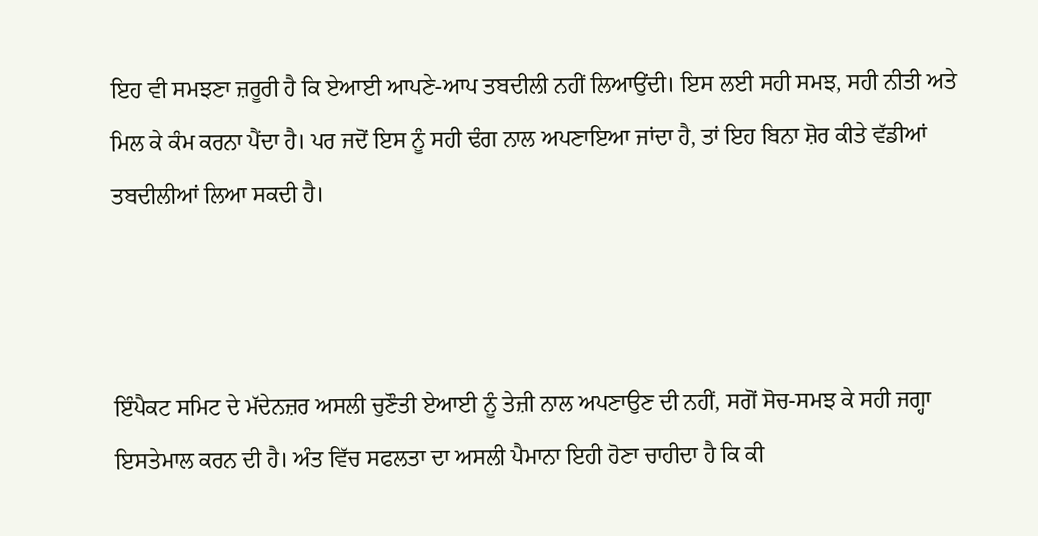ਇਹ ਵੀ ਸਮਝਣਾ ਜ਼ਰੂਰੀ ਹੈ ਕਿ ਏਆਈ ਆਪਣੇ-ਆਪ ਤਬਦੀਲੀ ਨਹੀਂ ਲਿਆਉਂਦੀ। ਇਸ ਲਈ ਸਹੀ ਸਮਝ, ਸਹੀ ਨੀਤੀ ਅਤੇ ਮਿਲ ਕੇ ਕੰਮ ਕਰਨਾ ਪੈਂਦਾ ਹੈ। ਪਰ ਜਦੋਂ ਇਸ ਨੂੰ ਸਹੀ ਢੰਗ ਨਾਲ ਅਪਣਾਇਆ ਜਾਂਦਾ ਹੈ, ਤਾਂ ਇਹ ਬਿਨਾ ਸ਼ੋਰ ਕੀਤੇ ਵੱਡੀਆਂ ਤਬਦੀਲੀਆਂ ਲਿਆ ਸਕਦੀ ਹੈ।



ਇੰਪੈਕਟ ਸਮਿਟ ਦੇ ਮੱਦੇਨਜ਼ਰ ਅਸਲੀ ਚੁਣੌਤੀ ਏਆਈ ਨੂੰ ਤੇਜ਼ੀ ਨਾਲ ਅਪਣਾਉਣ ਦੀ ਨਹੀਂ, ਸਗੋਂ ਸੋਚ-ਸਮਝ ਕੇ ਸਹੀ ਜਗ੍ਹਾ ਇਸਤੇਮਾਲ ਕਰਨ ਦੀ ਹੈ। ਅੰਤ ਵਿੱਚ ਸਫਲਤਾ ਦਾ ਅਸਲੀ ਪੈਮਾਨਾ ਇਹੀ ਹੋਣਾ ਚਾਹੀਦਾ ਹੈ ਕਿ ਕੀ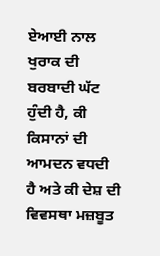ਏਆਈ ਨਾਲ ਖੁਰਾਕ ਦੀ ਬਰਬਾਦੀ ਘੱਟ ਹੁੰਦੀ ਹੈ, ਕੀ ਕਿਸਾਨਾਂ ਦੀ ਆਮਦਨ ਵਧਦੀ ਹੈ ਅਤੇ ਕੀ ਦੇਸ਼ ਦੀ ਵਿਵਸਥਾ ਮਜ਼ਬੂਤ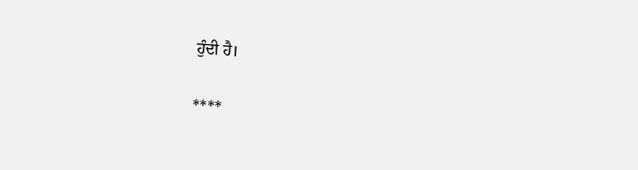ਹੁੰਦੀ ਹੈ।

****